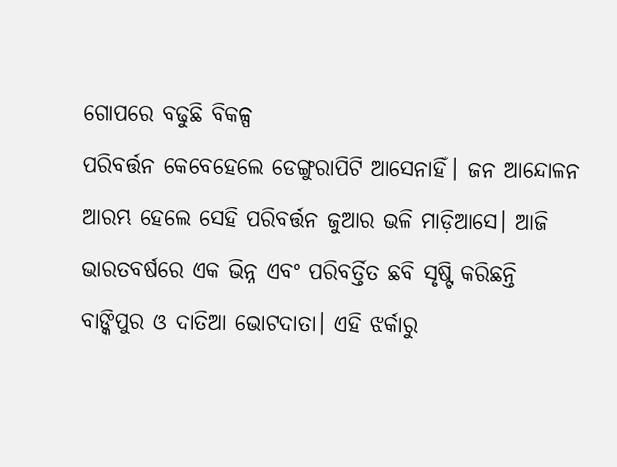ଗୋପରେ ବଢୁଛି ବିକଳ୍ପ
ପରିବର୍ତ୍ତନ କେବେହେଲେ ଡେଙ୍ଗୁରାପିଟି ଆସେନାହିଁ। ଜନ ଆନ୍ଦୋଳନ ଆରମ୍ଭ ହେଲେ ସେହି ପରିବର୍ତ୍ତନ ଜୁଆର ଭଳି ମାଡ଼ିଆସେ। ଆଜି ଭାରତବର୍ଷରେ ଏକ ଭିନ୍ନ ଏବଂ ପରିବର୍ତ୍ତିତ ଛବି ସୃଷ୍ଟି କରିଛନ୍ତି ବାଙ୍କିପୁର ଓ ଦାତିଆ ଭୋଟଦାତା। ଏହି ଝର୍କାରୁ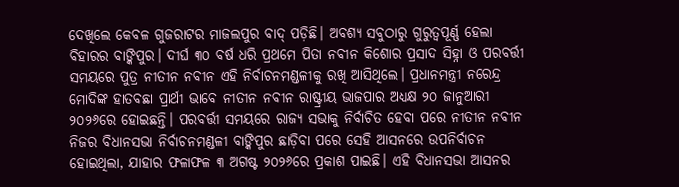ଦେଖିଲେ କେବଳ ଗୁଜରାଟର ମାଜଲପୁର ବାଦ୍ ପଡ଼ିଛି। ଅବଶ୍ୟ ସବୁଠାରୁ ଗୁରୁତ୍ୱପୂର୍ଣ୍ଣ ହେଲା ବିହାରର ବାଙ୍କିପୁର। ଦୀର୍ଘ ୩୦ ବର୍ଷ ଧରି ପ୍ରଥମେ ପିତା ନବୀନ କିଶୋର ପ୍ରସାଦ ସିହ୍ନା ଓ ପରବର୍ତ୍ତୀ ସମୟରେ ପୁତ୍ର ନୀତୀନ ନବୀନ ଏହି ନିର୍ବାଚନମଣ୍ଡଳୀକୁ ରଖି ଆସିଥିଲେ। ପ୍ରଧାନମନ୍ତ୍ରୀ ନରେନ୍ଦ୍ର ମୋଦିଙ୍କ ହାତବଛା ପ୍ରାର୍ଥୀ ଭାବେ ନୀତୀନ ନବୀନ ରାଷ୍ଟ୍ରୀୟ ଭାଜପାର ଅଧ୍ୟକ୍ଷ ୨୦ ଜାନୁଆରୀ ୨୦୨୬ରେ ହୋଇଛନ୍ତି। ପରବର୍ତ୍ତୀ ସମୟରେ ରାଜ୍ୟ ସଭାକୁ ନିର୍ବାଚିତ ହେବା ପରେ ନୀତୀନ ନବୀନ ନିଜର ବିଧାନସଭା ନିର୍ବାଚନମଣ୍ଡଳୀ ବାଙ୍କିପୁର ଛାଡ଼ିବା ପରେ ସେହି ଆସନରେ ଉପନିର୍ବାଚନ ହୋଇଥିଲା, ଯାହାର ଫଳାଫଳ ୩ ଅଗଷ୍ଟ ୨୦୨୬ରେ ପ୍ରକାଶ ପାଇଛି। ଏହି ବିଧାନସଭା ଆସନର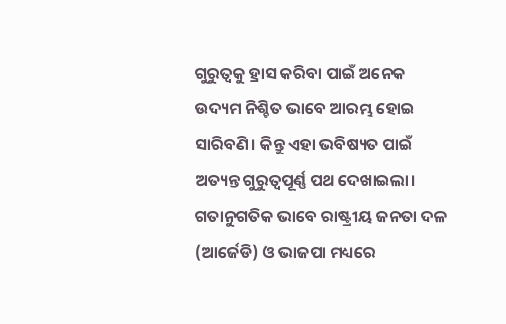ଗୁରୁତ୍ୱକୁ ହ୍ରାସ କରିବା ପାଇଁ ଅନେକ ଉଦ୍ୟମ ନିଶ୍ଚିତ ଭାବେ ଆରମ୍ଭ ହୋଇ ସାରିବଣି। କିନ୍ତୁ ଏହା ଭବିଷ୍ୟତ ପାଇଁ ଅତ୍ୟନ୍ତ ଗୁରୁତ୍ୱପୂର୍ଣ୍ଣ ପଥ ଦେଖାଇଲା। ଗତାନୁଗତିକ ଭାବେ ରାଷ୍ଟ୍ରୀୟ ଜନତା ଦଳ (ଆର୍ଜେଡି) ଓ ଭାଜପା ମଧ୍ୟରେ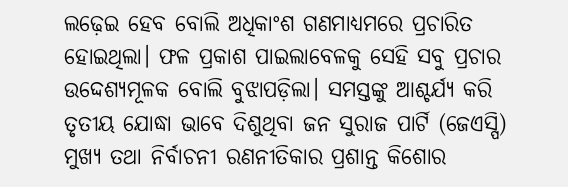ଲଢ଼େଇ ହେବ ବୋଲି ଅଧିକାଂଶ ଗଣମାଧ୍ୟମରେ ପ୍ରଚାରିତ ହୋଇଥିଲା। ଫଳ ପ୍ରକାଶ ପାଇଲାବେଳକୁ ସେହି ସବୁ ପ୍ରଚାର ଉଦ୍ଦେଶ୍ୟମୂଳକ ବୋଲି ବୁଝାପଡ଼ିଲା। ସମସ୍ତଙ୍କୁ ଆଶ୍ଚର୍ଯ୍ୟ କରି ତୃତୀୟ ଯୋଦ୍ଧା ଭାବେ ଦିଶୁଥିବା ଜନ ସୁରାଜ ପାର୍ଟି (ଜେଏସ୍ପି) ମୁଖ୍ୟ ତଥା ନିର୍ବାଚନୀ ରଣନୀତିକାର ପ୍ରଶାନ୍ତ କିଶୋର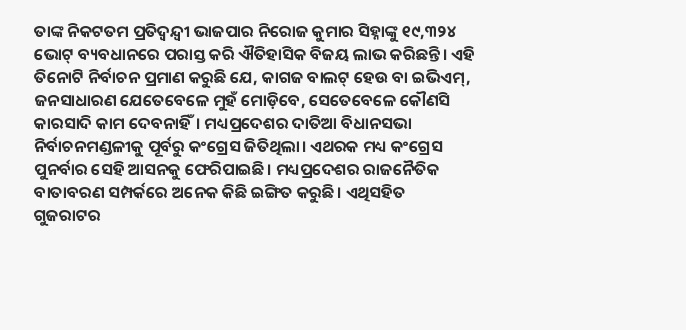ତାଙ୍କ ନିକଟତମ ପ୍ରତିଦ୍ୱନ୍ଦ୍ୱୀ ଭାଜପାର ନିରୋଜ କୁମାର ସିହ୍ନାଙ୍କୁ ୧୯,୩୨୪ ଭୋଟ୍ ବ୍ୟବଧାନରେ ପରାସ୍ତ କରି ଐତିହାସିକ ବିଜୟ ଲାଭ କରିଛନ୍ତି। ଏହି ତିନୋଟି ନିର୍ବାଚନ ପ୍ରମାଣ କରୁଛି ଯେ, କାଗଜ ବାଲଟ୍ ହେଉ ବା ଇଭିଏମ୍, ଜନସାଧାରଣ ଯେତେବେଳେ ମୁହଁ ମୋଡ଼ିବେ, ସେତେବେଳେ କୌଣସି କାରସାଦି କାମ ଦେବନାହିଁ। ମଧ୍ୟପ୍ରଦେଶର ଦାତିଆ ବିଧାନସଭା ନିର୍ବାଚନମଣ୍ଡଳୀକୁ ପୂର୍ବରୁ କଂଗ୍ରେସ ଜିତିଥିଲା। ଏଥରକ ମଧ୍ୟ କଂଗ୍ରେସ ପୁନର୍ବାର ସେହି ଆସନକୁ ଫେରିପାଇଛି। ମଧ୍ୟପ୍ରଦେଶର ରାଜନୈତିକ ବାତାବରଣ ସମ୍ପର୍କରେ ଅନେକ କିଛି ଇଙ୍ଗିତ କରୁଛି। ଏଥିସହିତ ଗୁଜରାଟର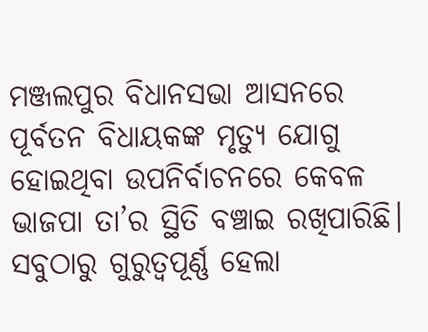ମଞ୍ଜଲପୁର ବିଧାନସଭା ଆସନରେ ପୂର୍ବତନ ବିଧାୟକଙ୍କ ମୃତ୍ୟୁ ଯୋଗୁ ହୋଇଥିବା ଉପନିର୍ବାଚନରେ କେବଳ ଭାଜପା ତା’ର ସ୍ଥିତି ବଞ୍ଚାଇ ରଖିପାରିଛି।
ସବୁଠାରୁ ଗୁରୁତ୍ୱପୂର୍ଣ୍ଣ ହେଲା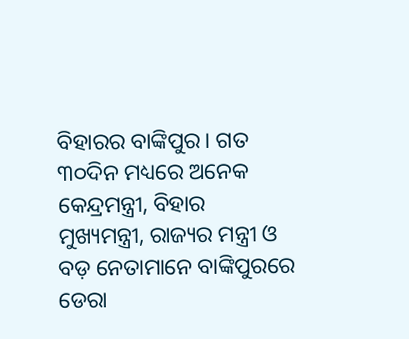ବିହାରର ବାଙ୍କିପୁର। ଗତ ୩୦ଦିନ ମଧ୍ୟରେ ଅନେକ କେନ୍ଦ୍ରମନ୍ତ୍ରୀ, ବିହାର ମୁଖ୍ୟମନ୍ତ୍ରୀ, ରାଜ୍ୟର ମନ୍ତ୍ରୀ ଓ ବଡ଼ ନେତାମାନେ ବାଙ୍କିପୁରରେ ଡେରା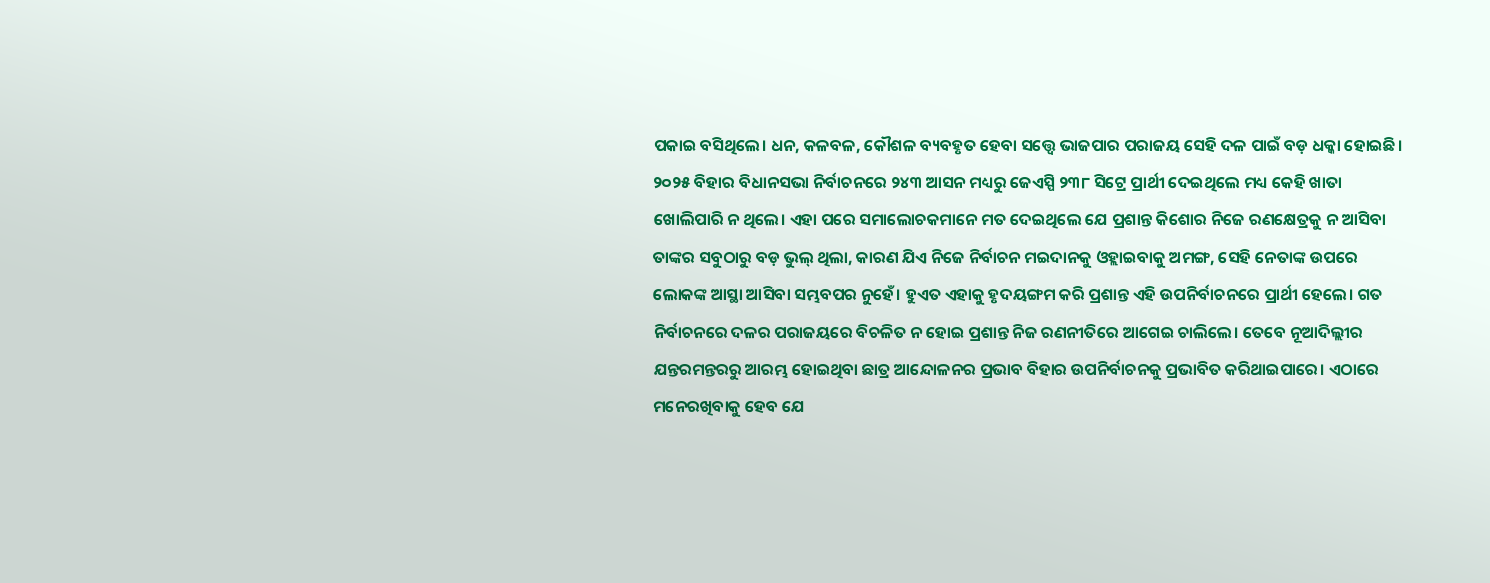ପକାଇ ବସିଥିଲେ। ଧନ, କଳବଳ, କୌଶଳ ବ୍ୟବହୃତ ହେବା ସତ୍ତ୍ୱେ ଭାଜପାର ପରାଜୟ ସେହି ଦଳ ପାଇଁ ବଡ଼ ଧକ୍କା ହୋଇଛି। ୨୦୨୫ ବିହାର ବିଧାନସଭା ନିର୍ବାଚନରେ ୨୪୩ ଆସନ ମଧ୍ୟରୁ ଜେଏସ୍ପି ୨୩୮ ସିଟ୍ରେ ପ୍ରାର୍ଥୀ ଦେଇଥିଲେ ମଧ୍ୟ କେହି ଖାତା ଖୋଲିପାରି ନ ଥିଲେ। ଏହା ପରେ ସମାଲୋଚକମାନେ ମତ ଦେଇଥିଲେ ଯେ ପ୍ରଶାନ୍ତ କିଶୋର ନିଜେ ରଣକ୍ଷେତ୍ରକୁ ନ ଆସିବା ତାଙ୍କର ସବୁଠାରୁ ବଡ଼ ଭୁଲ୍ ଥିଲା, କାରଣ ଯିଏ ନିଜେ ନିର୍ବାଚନ ମଇଦାନକୁ ଓହ୍ଲାଇବାକୁ ଅମଙ୍ଗ, ସେହି ନେତାଙ୍କ ଉପରେ ଲୋକଙ୍କ ଆସ୍ଥା ଆସିବା ସମ୍ଭବପର ନୁହେଁ। ହୁଏତ ଏହାକୁ ହୃଦୟଙ୍ଗମ କରି ପ୍ରଶାନ୍ତ ଏହି ଉପନିର୍ବାଚନରେ ପ୍ରାର୍ଥୀ ହେଲେ। ଗତ ନିର୍ବାଚନରେ ଦଳର ପରାଜୟରେ ବିଚଳିତ ନ ହୋଇ ପ୍ରଶାନ୍ତ ନିଜ ରଣନୀତିରେ ଆଗେଇ ଚାଲିଲେ। ତେବେ ନୂଆଦିଲ୍ଲୀର ଯନ୍ତରମନ୍ତରରୁ ଆରମ୍ଭ ହୋଇଥିବା ଛାତ୍ର ଆନ୍ଦୋଳନର ପ୍ରଭାବ ବିହାର ଉପନିର୍ବାଚନକୁ ପ୍ରଭାବିତ କରିଥାଇପାରେ। ଏଠାରେ ମନେରଖିବାକୁ ହେବ ଯେ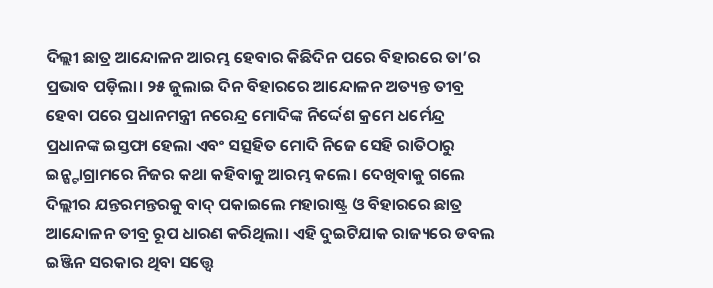ଦିଲ୍ଲୀ ଛାତ୍ର ଆନ୍ଦୋଳନ ଆରମ୍ଭ ହେବାର କିଛିଦିନ ପରେ ବିହାରରେ ତା’ର ପ୍ରଭାବ ପଡ଼ିଲା। ୨୫ ଜୁଲାଇ ଦିନ ବିହାରରେ ଆନ୍ଦୋଳନ ଅତ୍ୟନ୍ତ ତୀବ୍ର ହେବା ପରେ ପ୍ରଧାନମନ୍ତ୍ରୀ ନରେନ୍ଦ୍ର ମୋଦିଙ୍କ ନିର୍ଦ୍ଦେଶ କ୍ରମେ ଧର୍ମେନ୍ଦ୍ର ପ୍ରଧାନଙ୍କ ଇସ୍ତଫା ହେଲା ଏବଂ ସତ୍ସହିତ ମୋଦି ନିଜେ ସେହି ରାତିଠାରୁ ଇନ୍ଷ୍ଟାଗ୍ରାମରେ ନିଜର କଥା କହିବାକୁ ଆରମ୍ଭ କଲେ। ଦେଖିବାକୁ ଗଲେ ଦିଲ୍ଲୀର ଯନ୍ତରମନ୍ତରକୁ ବାଦ୍ ପକାଇଲେ ମହାରାଷ୍ଟ୍ର ଓ ବିହାରରେ ଛାତ୍ର ଆନ୍ଦୋଳନ ତୀବ୍ର ରୂପ ଧାରଣ କରିଥିଲା। ଏହି ଦୁଇଟିଯାକ ରାଜ୍ୟରେ ଡବଲ ଇଞ୍ଜିନ ସରକାର ଥିବା ସତ୍ତ୍ୱେ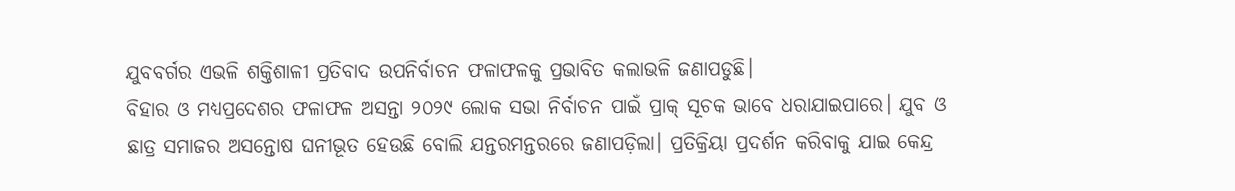ଯୁବବର୍ଗର ଏଭଳି ଶକ୍ତିଶାଳୀ ପ୍ରତିବାଦ ଉପନିର୍ବାଚନ ଫଳାଫଳକୁ ପ୍ରଭାବିତ କଲାଭଳି ଜଣାପଡୁଛି।
ବିହାର ଓ ମଧ୍ୟପ୍ରଦେଶର ଫଳାଫଳ ଅସନ୍ତା ୨୦୨୯ ଲୋକ ସଭା ନିର୍ବାଚନ ପାଇଁ ପ୍ରାକ୍ ସୂଚକ ଭାବେ ଧରାଯାଇପାରେ। ଯୁବ ଓ ଛାତ୍ର ସମାଜର ଅସନ୍ତୋଷ ଘନୀଭୂତ ହେଉଛି ବୋଲି ଯନ୍ତରମନ୍ତରରେ ଜଣାପଡ଼ିଲା। ପ୍ରତିକ୍ରିୟା ପ୍ରଦର୍ଶନ କରିବାକୁ ଯାଇ କେନ୍ଦ୍ର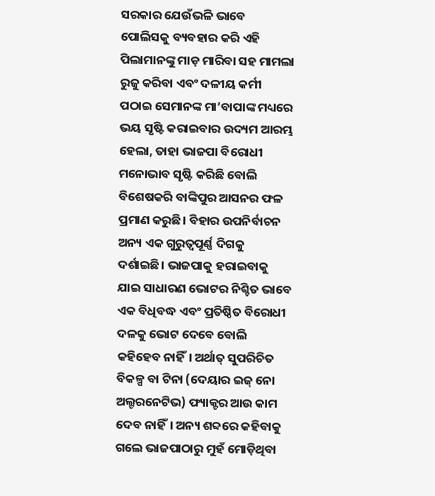ସରକାର ଯେଉଁଭଳି ଭାବେ ପୋଲିସକୁ ବ୍ୟବହାର କରି ଏହି ପିଲାମାନଙ୍କୁ ମାଡ଼ ମାରିବା ସହ ମାମଲା ରୁଜୁ କରିବା ଏବଂ ଦଳୀୟ କର୍ମୀ ପଠାଇ ସେମାନଙ୍କ ମା’ବାପାଙ୍କ ମଧ୍ୟରେ ଭୟ ସୃଷ୍ଟି କରାଇବାର ଉଦ୍ୟମ ଆରମ୍ଭ ହେଲା, ତାହା ଭାଜପା ବିରୋଧୀ ମନୋଭାବ ସୃଷ୍ଟି କରିଛି ବୋଲି ବିଶେଷକରି ବାଙ୍କିପୁର ଆସନର ଫଳ ପ୍ରମାଣ କରୁଛି। ବିହାର ଉପନିର୍ବାଚନ ଅନ୍ୟ ଏକ ଗୁରୁତ୍ୱପୂର୍ଣ୍ଣ ଦିଗକୁ ଦର୍ଶାଇଛି। ଭାଜପାକୁ ହରାଇବାକୁ ଯାଇ ସାଧାରଣ ଭୋଟର ନିଶ୍ଚିତ ଭାବେ ଏକ ବିଧିବଦ୍ଧ ଏବଂ ପ୍ରତିଷ୍ଠିତ ବିରୋଧୀ ଦଳକୁ ଭୋଟ ଦେବେ ବୋଲି କହିହେବ ନାହିଁ। ଅର୍ଥାତ୍ ସୁପରିଚିତ ବିକଳ୍ପ ବା ଟିନା (ଦେୟାର ଇଜ୍ ନୋ ଅଲ୍ଟରନେଟିଭ) ଫ୍ୟାକ୍ଟର ଆଉ କାମ ଦେବ ନାହିଁ। ଅନ୍ୟ ଶବ୍ଦରେ କହିବାକୁ ଗଲେ ଭାଜପାଠାରୁ ମୁହଁ ମୋଡ଼ିଥିବା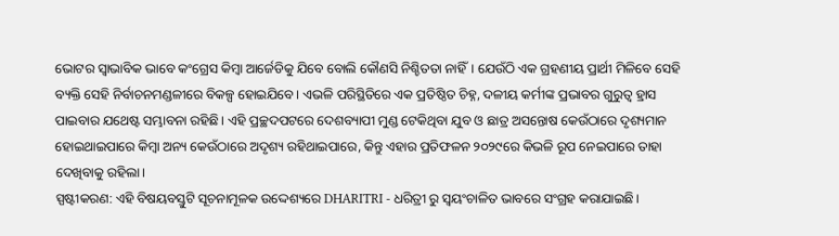ଭୋଟର ସ୍ବାଭାବିକ ଭାବେ କଂଗ୍ରେସ କିମ୍ବା ଆର୍ଜେଡିକୁ ଯିବେ ବୋଲି କୌଣସି ନିଶ୍ଚିତତା ନାହିଁ। ଯେଉଁଠି ଏକ ଗ୍ରହଣୀୟ ପ୍ରାର୍ଥୀ ମିଳିବେ ସେହି ବ୍ୟକ୍ତି ସେହି ନିର୍ବାଚନମଣ୍ଡଳୀରେ ବିକଳ୍ପ ହୋଇଯିବେ। ଏଭଳି ପରିସ୍ଥିତିରେ ଏକ ପ୍ରତିଷ୍ଠିତ ଚିହ୍ନ, ଦଳୀୟ କର୍ମୀଙ୍କ ପ୍ରଭାବର ଗୁରୁତ୍ୱ ହ୍ରାସ ପାଇବାର ଯଥେଷ୍ଟ ସମ୍ଭାବନା ରହିଛି। ଏହି ପ୍ରଚ୍ଛଦପଟରେ ଦେଶବ୍ୟାପୀ ମୁଣ୍ଡ ଟେକିଥିବା ଯୁବ ଓ ଛାତ୍ର ଅସନ୍ତୋଷ କେଉଁଠାରେ ଦୃଶ୍ୟମାନ ହୋଇଥାଇପାରେ କିମ୍ବା ଅନ୍ୟ କେଉଁଠାରେ ଅଦୃଶ୍ୟ ରହିଥାଇପାରେ, କିନ୍ତୁ ଏହାର ପ୍ରତିଫଳନ ୨୦୨୯ରେ କିଭଳି ରୂପ ନେଇପାରେ ତାହା ଦେଖିବାକୁ ରହିଲା।
ସ୍ପଷ୍ଟୀକରଣ: ଏହି ବିଷୟବସ୍ତୁଟି ସୂଚନାମୂଳକ ଉଦ୍ଦେଶ୍ୟରେ DHARITRI - ଧରିତ୍ରୀ ରୁ ସ୍ୱୟଂଚାଳିତ ଭାବରେ ସଂଗ୍ରହ କରାଯାଇଛି।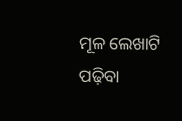ମୂଳ ଲେଖାଟି ପଢ଼ିବା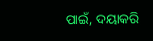ପାଇଁ, ଦୟାକରି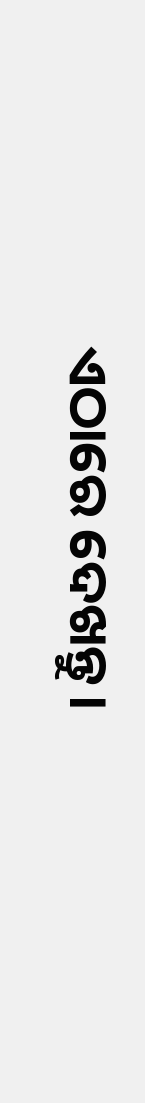ଏଠାରେ ଦେଖନ୍ତୁ।